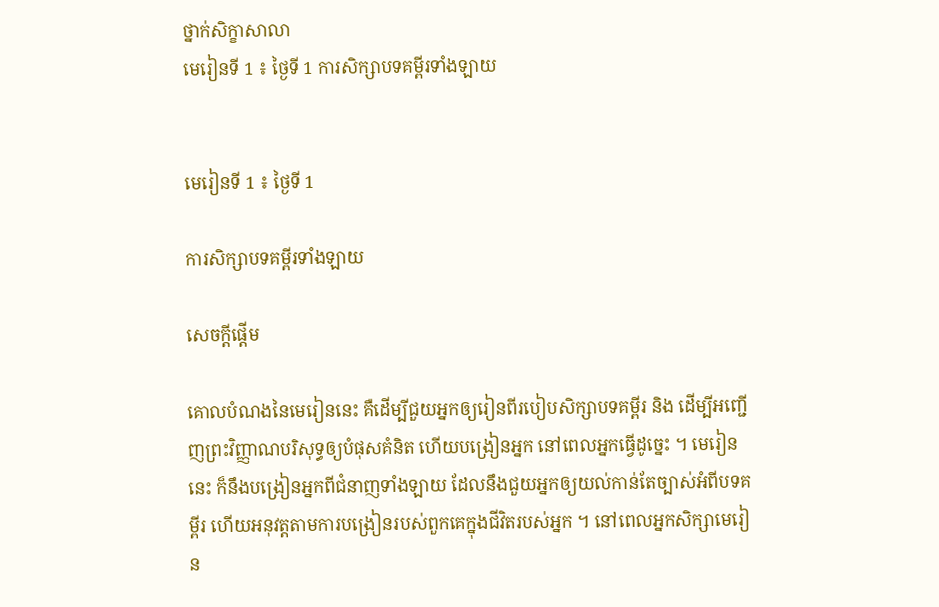ថ្នាក់សិក្ខាសាលា
មេរៀនទី 1 ៖ ថ្ងៃទី 1 ការសិក្សាបទគម្ពីរទាំងឡាយ


មេរៀនទី 1 ៖ ថ្ងៃទី 1

ការសិក្សាបទគម្ពីរទាំងឡាយ

សេចក្តីផ្តើម

គោលបំណងនៃមេរៀននេះ គឺដើម្បីជួយអ្នកឲ្យរៀនពីរបៀបសិក្សាបទគម្ពីរ និង ដើម្បីអញ្ជើញព្រះវិញ្ញាណបរិសុទ្ធឲ្យបំផុសគំនិត ហើយបង្រៀនអ្នក នៅពេលអ្នកធ្វើដូច្នេះ ។ មេរៀននេះ ក៏នឹងបង្រៀនអ្នកពីជំនាញទាំងឡាយ ដែលនឹងជួយអ្នកឲ្យយល់កាន់តែច្បាស់អំពីបទគម្ពីរ ហើយអនុវត្តតាមការបង្រៀនរបស់ពួកគេក្នុងជីវិតរបស់អ្នក ។ នៅពេលអ្នកសិក្សាមេរៀន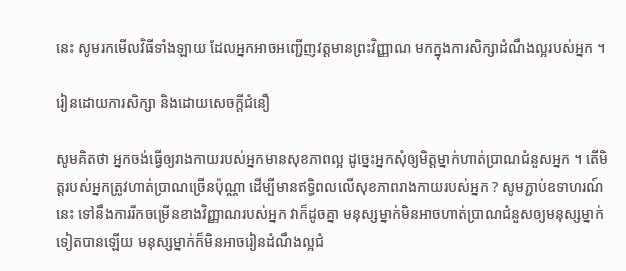នេះ សូមរកមើលវិធីទាំងឡាយ ដែលអ្នកអាចអញ្ជើញវត្តមានព្រះវិញ្ញាណ មកក្នុងការសិក្សាដំណឹងល្អរបស់អ្នក ។

រៀនដោយការសិក្សា និងដោយសេចក្តីជំនឿ

សូមគិតថា អ្នកចង់ធ្វើឲ្យរាងកាយរបស់អ្នកមានសុខភាពល្អ ដូច្នេះអ្នកសុំឲ្យមិត្តម្នាក់ហាត់ប្រាណជំនួសអ្នក ។ តើមិត្តរបស់អ្នកត្រូវហាត់ប្រាណច្រើនប៉ុណ្ណា ដើម្បីមានឥទ្ធិពលលើសុខភាពរាងកាយរបស់អ្នក ? សូមភ្ជាប់ឧទាហរណ៍នេះ ទៅនឹងការរីកចម្រើនខាងវិញ្ញាណរបស់អ្នក វាក៏ដូចគ្នា មនុស្សម្នាក់មិនអាចហាត់ប្រាណជំនួសឲ្យមនុស្សម្នាក់ទៀតបានឡើយ មនុស្សម្នាក់ក៏មិនអាចរៀនដំណឹងល្អជំ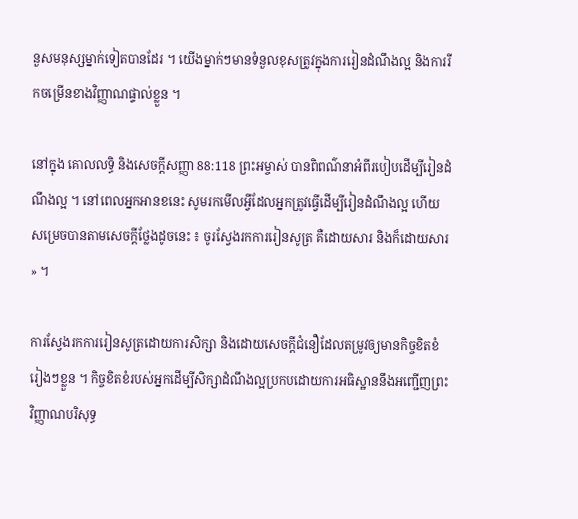នួសមនុស្សម្នាក់ទៀតបានដែរ ។ យើងម្នាក់ៗមានទំនួលខុសត្រូវក្នុងការរៀនដំណឹងល្អ និងការរីកចម្រើនខាងវិញ្ញាណផ្ទាល់ខ្លួន ។

នៅក្នុង គោលលទ្ធិ និងសេចក្តីសញ្ញា 88:118 ព្រះអម្ចាស់ បានពិពណ៌នាអំពីរបៀបដើម្បីរៀនដំណឹងល្អ ។ នៅពេលអ្នកអានខនេះ សូមរកមើលអ្វីដែលអ្នកត្រូវធ្វើដើម្បីរៀនដំណឹងល្អ ហើយសម្រេចបានតាមសេចក្តីថ្លែងដូចនេះ ៖ ចូរស្វែងរកការរៀនសូត្រ គឺដោយសារ និងក៏ដោយសារ » ។

ការស្វែងរកការរៀនសូត្រដោយការសិក្សា និងដោយសេចក្តីជំនឿដែលតម្រូវឲ្យមានកិច្ចខិតខំរៀងៗខ្លួន ។ កិច្ចខិតខំរបស់អ្នកដើម្បីសិក្សាដំណឹងល្អប្រកបដោយការអធិស្ឋាននឹងអញ្ជើញព្រះវិញ្ញាណបរិសុទ្ធ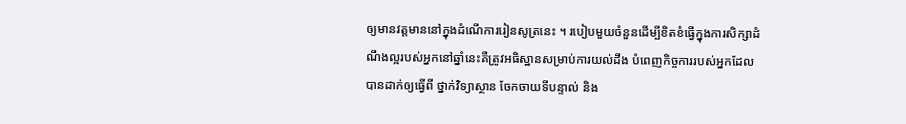ឲ្យមានវត្តមាននៅក្នុងដំណើការរៀនសូត្រនេះ ។ របៀបមួយចំនួនដើម្បីខិតខំធ្វើក្នុងការសិក្សាដំណឹងល្អរបស់អ្នកនៅឆ្នាំនេះគឺត្រូវអធិស្ឋានសម្រាប់ការយល់ដឹង បំពេញកិច្ចការរបស់អ្នកដែលបានដាក់ឲ្យធ្វើពី ថ្នាក់វិទ្យាស្ថាន ចែកចាយទីបន្ទាល់ និង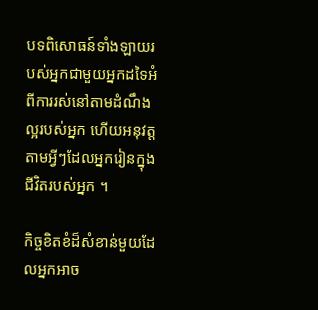បទពិសោធន៍ទាំងឡាយរបស់អ្នកជាមួយអ្នកដទៃអំពីការរស់នៅតាមដំណឹងល្អរបស់អ្នក ហើយអនុវត្តតាមអ្វីៗដែលអ្នករៀនក្នុងជីវិតរបស់អ្នក ។

កិច្ចខិតខំដ៏សំខាន់មួយដែលអ្នកអាច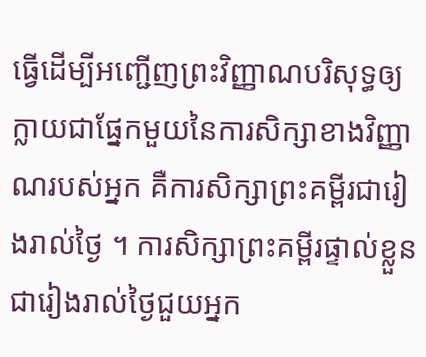ធ្វើដើម្បីអញ្ជើញព្រះវិញ្ញាណបរិសុទ្ធឲ្យក្លាយជាផ្នែកមួយនៃការសិក្សាខាងវិញ្ញាណរបស់អ្នក គឺការសិក្សាព្រះគម្ពីរជារៀងរាល់ថ្ងៃ ។ ការសិក្សាព្រះគម្ពីរផ្ទាល់ខ្លួនជារៀងរាល់ថ្ងៃជួយអ្នក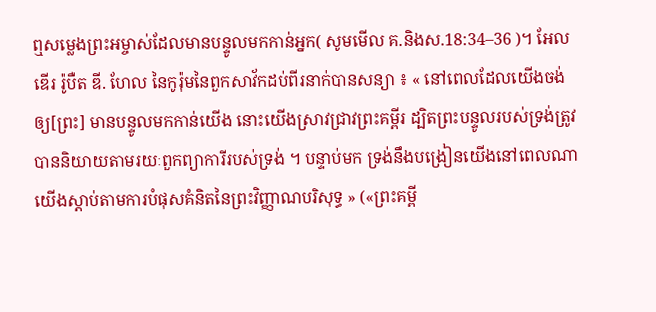ឮសម្លេងព្រះអម្ចាស់ដែលមានបន្ទូលមកកាន់អ្នក( សូមមើល គ.និងស.18:34–36 )។ អែលឌើរ រ៉ូបឺត ឌី. ហែល នៃកូរ៉ុមនៃពួកសាវ័កដប់ពីរនាក់បានសន្យា ៖ « នៅពេលដែលយើងចង់ឲ្យ[ព្រះ] មានបន្ទូលមកកាន់យើង នោះយើងស្រាវជ្រាវព្រះគម្ពីរ ដ្បិតព្រះបន្ទូលរបស់ទ្រង់ត្រូវបាននិយាយតាមរយៈពួកព្យាការីរបស់ទ្រង់ ។ បន្ទាប់មក ទ្រង់នឹងបង្រៀនយើងនៅពេលណាយើងស្តាប់តាមការបំផុសគំនិតនៃព្រះវិញ្ញាណបរិសុទ្ធ » («ព្រះគម្ពី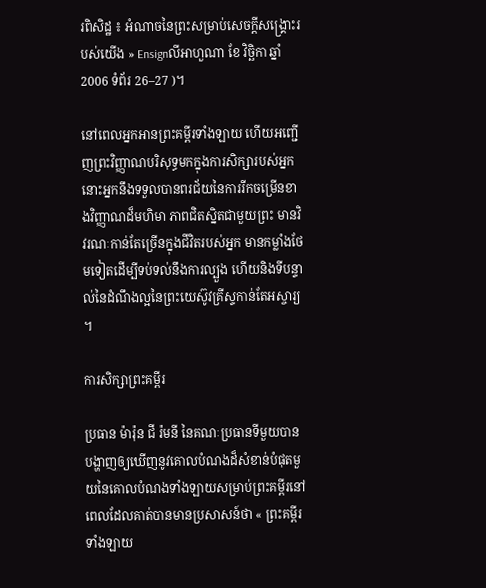រពិសិដ្ឋ ៖ អំណាចនៃព្រះសម្រាប់សេចក្តីសង្គ្រោះរបស់យើង » Ensignលីអាហួណា ខែ វិច្ឆិកា ឆ្នាំ 2006 ទំព័រ 26–27 )។

នៅពេលអ្នកអានព្រះគម្ពីរទាំងឡាយ ហើយអញ្ជើញព្រះវិញ្ញាណបរិសុទ្ធមកក្នុងការសិក្សារបស់អ្នក នោះអ្នកនឹងទទួលបានពរជ័យនៃការរីកចម្រើនខាងវិញ្ញាណដ៏មហិមា ភាពជិតស្និតជាមួយព្រះ មានវិវរណៈកាន់តែច្រើនក្នុងជីវិតរបស់អ្នក មានកម្លាំងថែមទៀតដើម្បីទប់ទល់នឹងការល្បួង ហើយនិងទីបន្ទាល់នៃដំណឹងល្អនៃព្រះយេស៊ូវគ្រីស្ទកាន់តែអស្ចារ្យ ។

ការសិក្សាព្រះគម្ពីរ

ប្រធាន ម៉ារ៉ុន ជី រ៉មនី នៃគណៈប្រធានទីមួយបានបង្ហាញឲ្យឃើញនូវគោលបំណងដ៏សំខាន់បំផុតមួយនៃគោលបំណងទាំងឡាយសម្រាប់ព្រះគម្ពីរនៅពេលដែលគាត់បានមានប្រសាសន៍ថា « ព្រះគម្ពីរទាំងឡាយ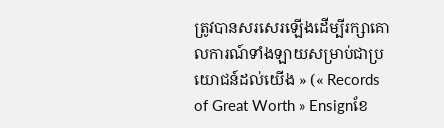ត្រូវបានសរសេរឡើងដើម្បីរក្សាគោលការណ៍ទាំងឡាយសម្រាប់ជាប្រយោជន៍ដល់យើង » (« Records of Great Worth » Ensignខែ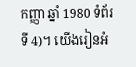កញ្ញា ឆ្នាំ 1980 ទំព័រទី 4)។ យើងរៀនអំ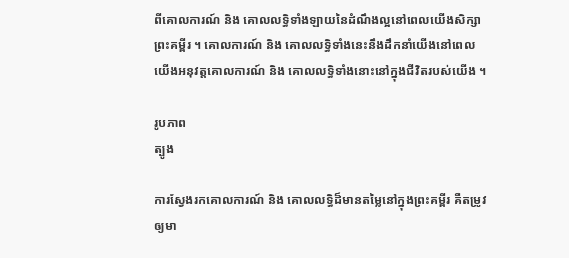ពីគោលការណ៍ និង គោលលទ្ធិទាំងឡាយនៃដំណឹងល្អនៅពេលយើងសិក្សាព្រះគម្ពីរ ។ គោលការណ៍ និង គោលលទ្ធិទាំងនេះនឹងដឹកនាំយើងនៅពេលយើងអនុវត្តគោលការណ៍ និង គោលលទ្ធិទាំងនោះនៅក្នុងជីវិតរបស់យើង ។

រូបភាព
ត្បូង

ការស្វែងរកគោលការណ៍ និង គោលលទ្ធិដ៏មានតម្លៃនៅក្នុងព្រះគម្ពីរ គឺតម្រូវឲ្យមា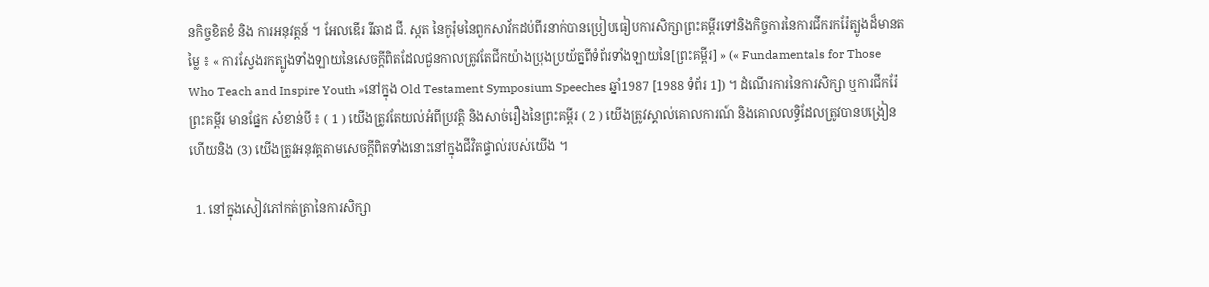នកិច្ចខិតខំ និង ការអនុវត្តន៍ ។ អែលឌើរ រីឆាដ ជី. ស្កត នៃកូរ៉ុមនៃពួកសាវ័កដប់ពីរនាក់បានប្រៀបធៀបការសិក្សាព្រះគម្ពីរទៅនិងកិច្ចការនៃការជីករករ៉ែត្បូងដ៏មានតម្លៃ ៖ « ការស្វែងរកត្បូងទាំងឡាយនៃសេចក្តីពិតដែលជួនកាលត្រូវតែជីកយ៉ាងប្រុងប្រយ័ត្នពីទំព័រទាំងឡាយនៃ[ព្រះគម្ពីរ] » (« Fundamentals for Those Who Teach and Inspire Youth »នៅក្នុង Old Testament Symposium Speeches ឆ្នាំ1987 [1988 ទំព័រ 1]) ។ ដំណើរការនៃការសិក្សា ឬការជីករ៉ែ ព្រះគម្ពីរ មានផ្នែក សំខាន់បី ៖ ( 1 ) យើងត្រូវតែយល់អំពីប្រវត្តិ និងសាច់រឿងនៃព្រះគម្ពីរ ( 2 ) យើងត្រូវស្គាល់គោលការណ៍ និងគោលលទ្ធិដែលត្រូវបានបង្រៀន ហើយនិង (3) យើងត្រូវអនុវត្តតាមសេចក្តីពិតទាំងនោះនៅក្នុងជីវិតផ្ទាល់របស់យើង ។

  1. នៅក្នុងសៀវភៅកត់ត្រានៃការសិក្សា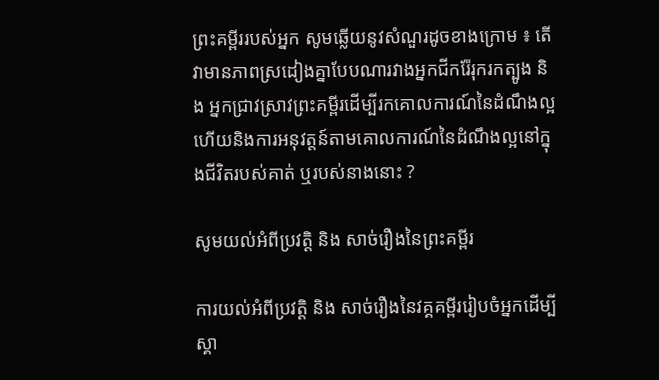ព្រះគម្ពីររបស់អ្នក សូមឆ្លើយនូវសំណួរដូចខាងក្រោម ៖ តើវាមានភាពស្រដៀងគ្នាបែបណារវាងអ្នកជីករ៉ែរុករកត្បូង និង អ្នកជ្រាវស្រាវព្រះគម្ពីរដើម្បីរកគោលការណ៍នៃដំណឹងល្អ ហើយនិងការអនុវត្តន៍តាមគោលការណ៍នៃដំណឹងល្អនៅក្នុងជីវិតរបស់គាត់ ឬរបស់នាងនោះ ?

សូមយល់អំពីប្រវត្តិ និង សាច់រឿងនៃព្រះគម្ពីរ

ការយល់អំពីប្រវត្តិ និង សាច់រឿងនៃវគ្គគម្ពីររៀបចំអ្នកដើម្បីស្គា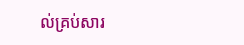ល់គ្រប់សារ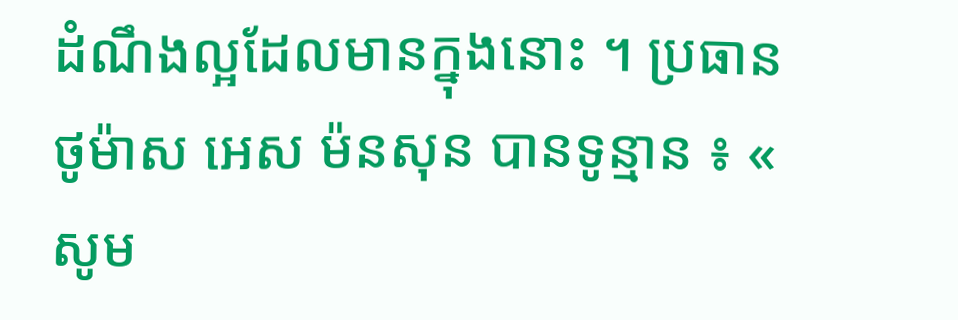ដំណឹងល្អដែលមានក្នុងនោះ ។ ប្រធាន ថូម៉ាស អេស ម៉នសុន បានទូន្មាន ៖ « សូម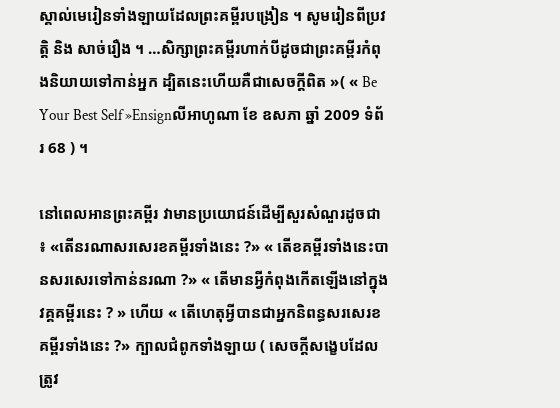ស្គាល់មេរៀនទាំងឡាយដែលព្រះគម្ពីរបង្រៀន ។ សូមរៀនពីប្រវត្តិ និង សាច់រឿង ។ …សិក្សាព្រះគម្ពីរហាក់បីដូចជាព្រះគម្ពីរកំពុងនិយាយទៅកាន់អ្នក ដ្បិតនេះហើយគឺជាសេចក្តីពិត »( « Be Your Best Self »Ensignលីអាហូណា ខែ ឧសភា ឆ្នាំ 2009 ទំព័រ 68 ) ។

នៅពេលអានព្រះគម្ពីរ វាមានប្រយោជន៍ដើម្បីសួរសំណួរដូចជា ៖ «តើនរណាសរសេរខគម្ពីរទាំងនេះ ?» « តើខគម្ពីរទាំងនេះបានសរសេរទៅកាន់នរណា ?» « តើមានអ្វីកំពុងកើតឡើងនៅក្នុងវគ្គគម្ពីរនេះ ? » ហើយ « តើហេតុអ្វីបានជាអ្នកនិពន្ធសរសេរខគម្ពីរទាំងនេះ ?» ក្បាលជំពូកទាំងឡាយ ( សេចក្តីសង្ខេបដែលត្រូវ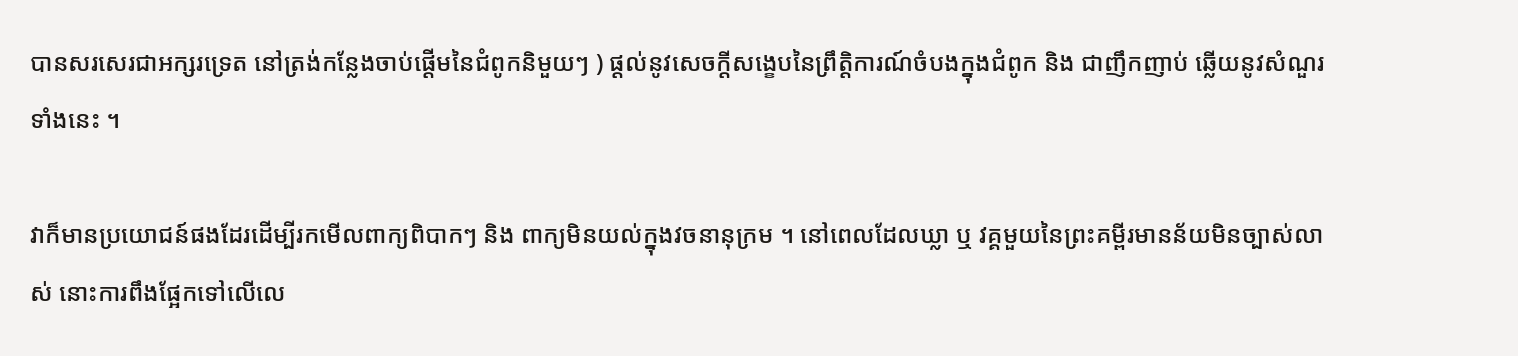បានសរសេរជាអក្សរទ្រេត នៅត្រង់កន្លែងចាប់ផ្តើមនៃជំពូកនិមួយៗ ) ផ្តល់នូវសេចក្តីសង្ខេបនៃព្រឹត្តិការណ៍ចំបងក្នុងជំពូក និង ជាញឹកញាប់ ឆ្លើយនូវសំណួរទាំងនេះ ។

វាក៏មានប្រយោជន៍ផងដែរដើម្បីរកមើលពាក្យពិបាកៗ និង ពាក្យមិនយល់ក្នុងវចនានុក្រម ។ នៅពេលដែលឃ្លា ឬ វគ្គមួយនៃព្រះគម្ពីរមានន័យមិនច្បាស់លាស់ នោះការពឹងផ្អែកទៅលើលេ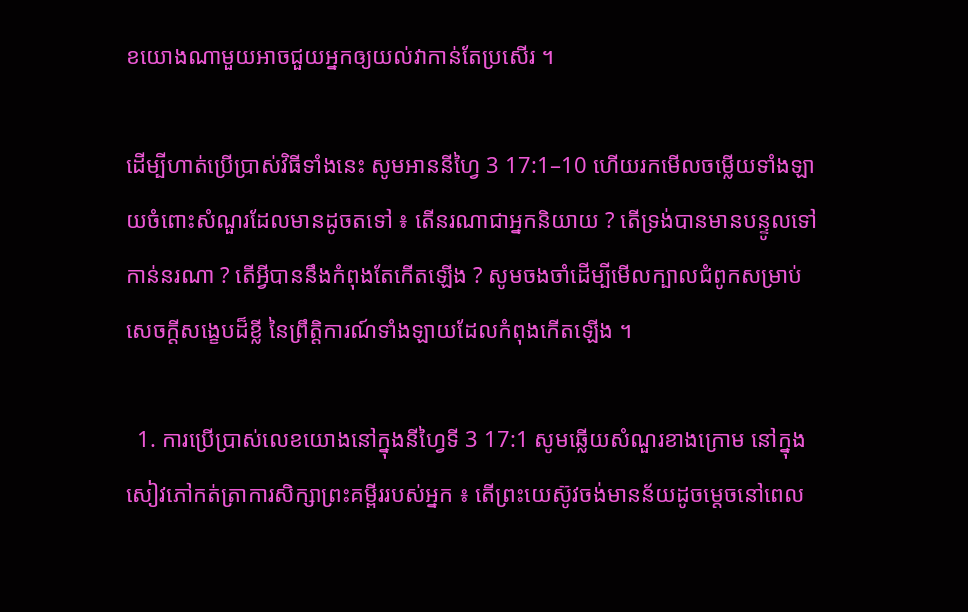ខយោងណាមួយអាចជួយអ្នកឲ្យយល់វាកាន់តែប្រសើរ ។

ដើម្បីហាត់ប្រើប្រាស់វិធីទាំងនេះ សូមអាននីហ្វៃ 3 17:1–10 ហើយរកមើលចម្លើយទាំងឡាយចំពោះសំណួរដែលមានដូចតទៅ ៖ តើនរណាជាអ្នកនិយាយ ? តើទ្រង់បានមានបន្ទូលទៅកាន់នរណា ? តើអ្វីបាននឹងកំពុងតែកើតឡើង ? សូមចងចាំដើម្បីមើលក្បាលជំពូកសម្រាប់សេចក្តីសង្ខេបដ៏ខ្លី នៃព្រឹត្តិការណ៍ទាំងឡាយដែលកំពុងកើតឡើង ។

  1. ការប្រើប្រាស់លេខយោងនៅក្នុងនីហ្វៃទី 3 17:1 សូមឆ្លើយសំណួរខាងក្រោម នៅក្នុងសៀវភៅកត់ត្រាការសិក្សាព្រះគម្ពីររបស់អ្នក ៖ តើព្រះយេស៊ូវចង់មានន័យដូចម្តេចនៅពេល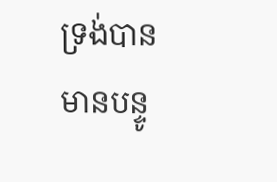ទ្រង់បានមានបន្ទូ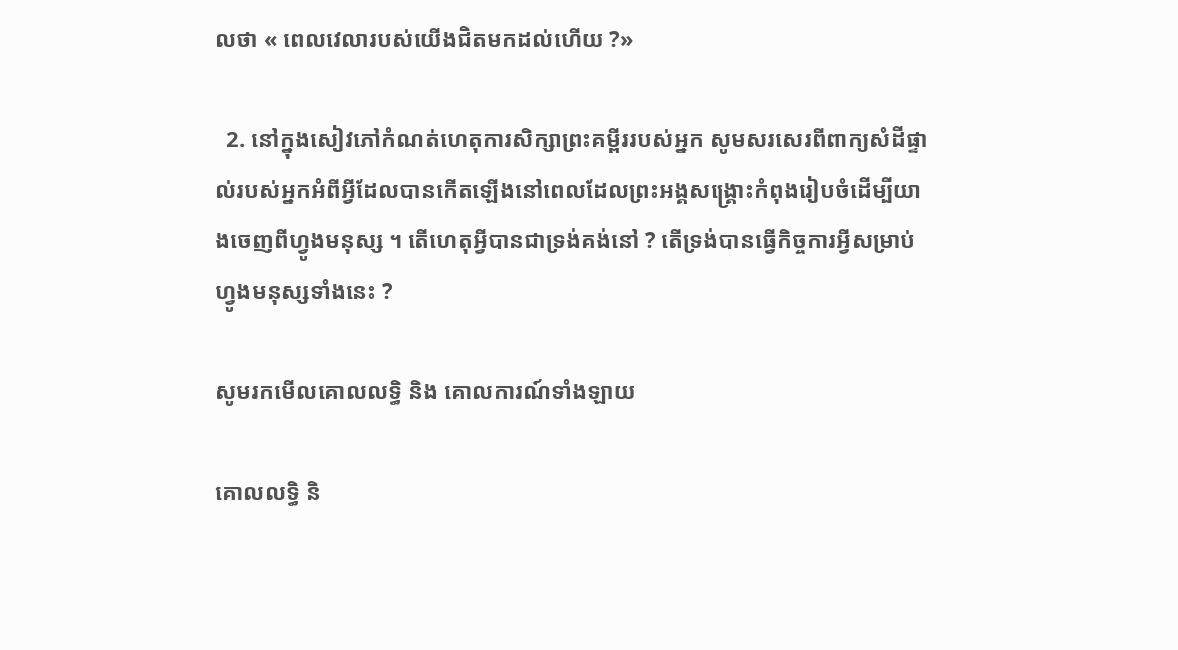លថា « ពេលវេលារបស់យើងជិតមកដល់ហើយ ?»

  2. នៅក្នុងសៀវភៅកំណត់ហេតុការសិក្សាព្រះគម្ពីររបស់អ្នក សូមសរសេរពីពាក្យសំដីផ្ទាល់របស់អ្នកអំពីអ្វីដែលបានកើតឡើងនៅពេលដែលព្រះអង្គសង្គ្រោះកំពុងរៀបចំដើម្បីយាងចេញពីហ្វូងមនុស្ស ។ តើហេតុអ្វីបានជាទ្រង់គង់នៅ ? តើទ្រង់បានធ្វើកិច្ចការអ្វីសម្រាប់ហ្វូងមនុស្សទាំងនេះ ?

សូមរកមើលគោលលទ្ធិ និង គោលការណ៍ទាំងឡាយ

គោលលទ្ធិ និ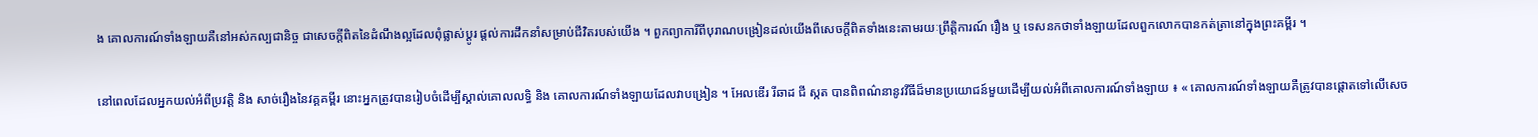ង គោលការណ៍ទាំងឡាយគឺនៅអស់កល្បជានិច្ច ជាសេចក្តីពិតនៃដំណឹងល្អដែលពុំផ្លាស់ប្តូរ ផ្តល់ការដឹកនាំសម្រាប់ជីវិតរបស់យើង ។ ពួកព្យាការីពីបុរាណបង្រៀនដល់យើងពីសេចក្តីពិតទាំងនេះតាមរយៈព្រឹត្តិការណ៍ រឿង ឬ ទេសនកថាទាំងឡាយដែលពួកលោកបានកត់ត្រានៅក្នុងព្រះគម្ពីរ ។

នៅពេលដែលអ្នកយល់អំពីប្រវត្តិ និង សាច់រឿងនៃវគ្គគម្ពីរ នោះអ្នកត្រូវបានរៀបចំដើម្បីស្គាល់គោលលទ្ធិ និង គោលការណ៍ទាំងឡាយដែលវាបង្រៀន ។ អែលឌើរ រីឆាដ ជី ស្កត បានពិពណ៌នានូវវីធីដ៏មានប្រយោជន៍មួយដើម្បីយល់អំពីគោលការណ៍ទាំងឡាយ ៖ « គោលការណ៍ទាំងឡាយគឺត្រូវបានផ្តោតទៅលើសេច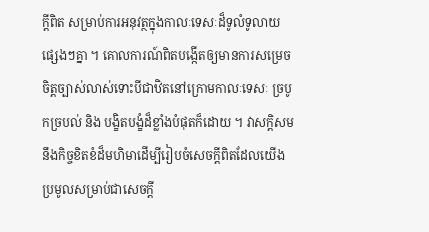ក្តីពិត សម្រាប់ការអនុវត្ថក្នុងកាលៈទេសៈដ៏ទូលំទូលាយផ្សេងៗគ្នា ។ គោលការណ៍ពិតបង្កើតឲ្យមានការសម្រេចចិត្តច្បាស់លាស់ទោះបីជាឋិតនៅក្រោមកាលៈទេសៈ ច្របូកច្របល់ និង បង្ខិតបង្ខំដ៏ខ្លាំងបំផុតក៏ដោយ ។ វាសក្តិសមនឹងកិច្ចខិតខំដ៏មហិមាដើម្បីរៀបចំសេចក្តីពិតដែលយើងប្រមូលសម្រាប់ជាសេចក្តី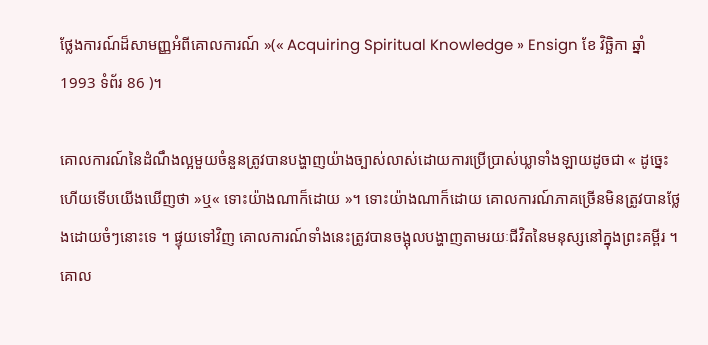ថ្លែងការណ៍ដ៏សាមញ្ញអំពីគោលការណ៍ »(« Acquiring Spiritual Knowledge » Ensign ខែ វិច្ឆិកា ឆ្នាំ 1993 ទំព័រ 86 )។

គោលការណ៍នៃដំណឹងល្អមួយចំនួនត្រូវបានបង្ហាញយ៉ាងច្បាស់លាស់ដោយការប្រើប្រាស់ឃ្លាទាំងឡាយដូចជា « ដូច្នេះហើយទើបយើងឃើញថា »ឬ« ទោះយ៉ាងណាក៏ដោយ »។ ទោះយ៉ាងណាក៏ដោយ គោលការណ៍ភាគច្រើនមិនត្រូវបានថ្លែងដោយចំៗនោះទេ ។ ផ្ទុយទៅវិញ គោលការណ៍ទាំងនេះត្រូវបានចង្អុលបង្ហាញតាមរយៈជីវិតនៃមនុស្សនៅក្នុងព្រះគម្ពីរ ។ គោល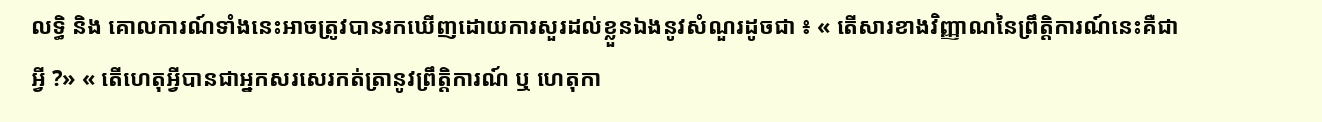លទ្ធិ និង គោលការណ៍ទាំងនេះអាចត្រូវបានរកឃើញដោយការសួរដល់ខ្លួនឯងនូវសំណួរដូចជា ៖ « តើសារខាងវិញ្ញាណនៃព្រឹត្តិការណ៍នេះគឺជាអ្វី ?» « តើហេតុអ្វីបានជាអ្នកសរសេរកត់ត្រានូវព្រឹត្តិការណ៍ ឬ ហេតុកា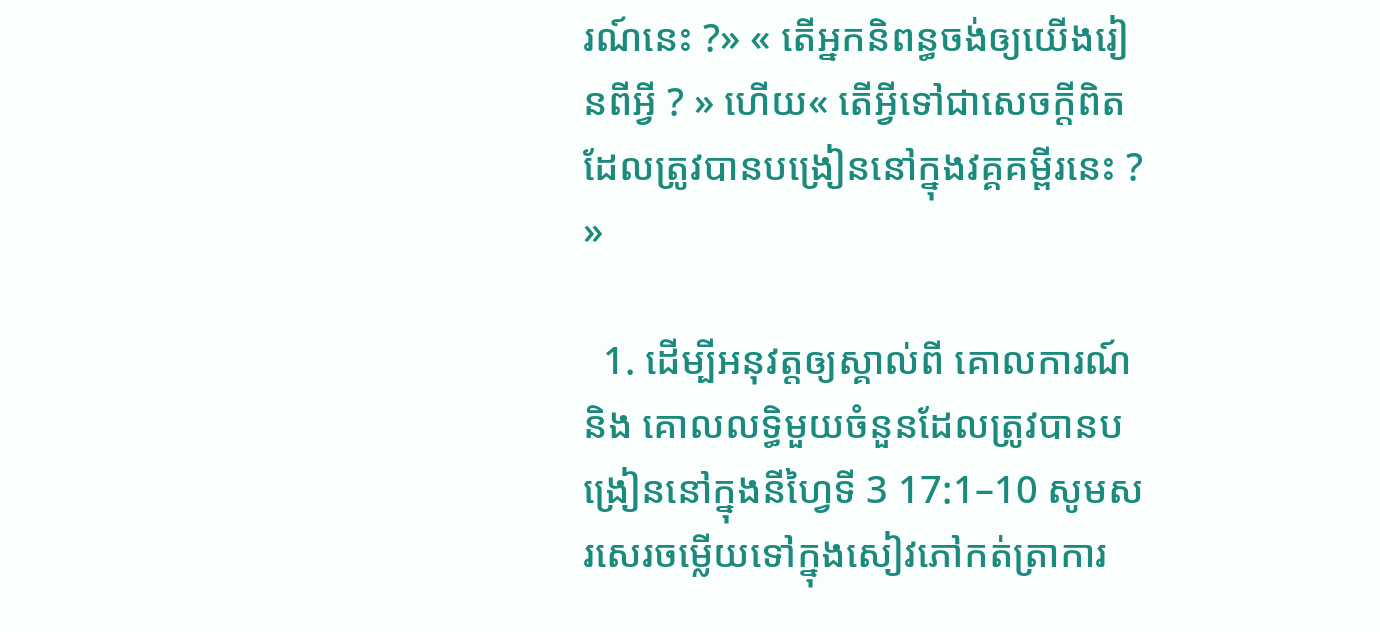រណ៍នេះ ?» « តើអ្នកនិពន្ធចង់ឲ្យយើងរៀនពីអ្វី ? » ហើយ« តើអ្វីទៅជាសេចក្តីពិតដែលត្រូវបានបង្រៀននៅក្នុងវគ្គគម្ពីរនេះ ? »

  1. ដើម្បីអនុវត្តឲ្យស្គាល់ពី គោលការណ៍ និង គោលលទ្ធិមួយចំនួនដែលត្រូវបានបង្រៀននៅក្នុងនីហ្វៃទី 3 17:1–10 សូមសរសេរចម្លើយទៅក្នុងសៀវភៅកត់ត្រាការ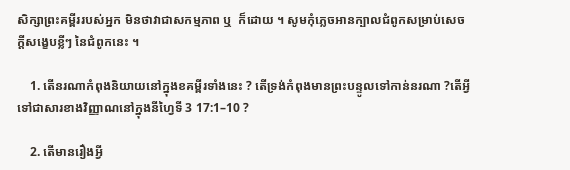សិក្សាព្រះគម្ពីររបស់អ្នក មិនថាវាជាសកម្មភាព ឬ  ក៏ដោយ ។ សូមកុំភ្លេចអានក្បាលជំពូកសម្រាប់សេចក្តីសង្ខេបខ្លីៗ នៃជំពូកនេះ ។

    1. តើនរណាកំពុងនិយាយនៅក្នុងខគម្ពីរទាំងនេះ ? តើទ្រង់កំពុងមានព្រះបន្ទូលទៅកាន់នរណា ?តើអ្វីទៅជាសារខាងវិញ្ញាណនៅក្នុងនីហ្វៃទី 3 17:1–10 ?

    2. តើមានរឿងអ្វី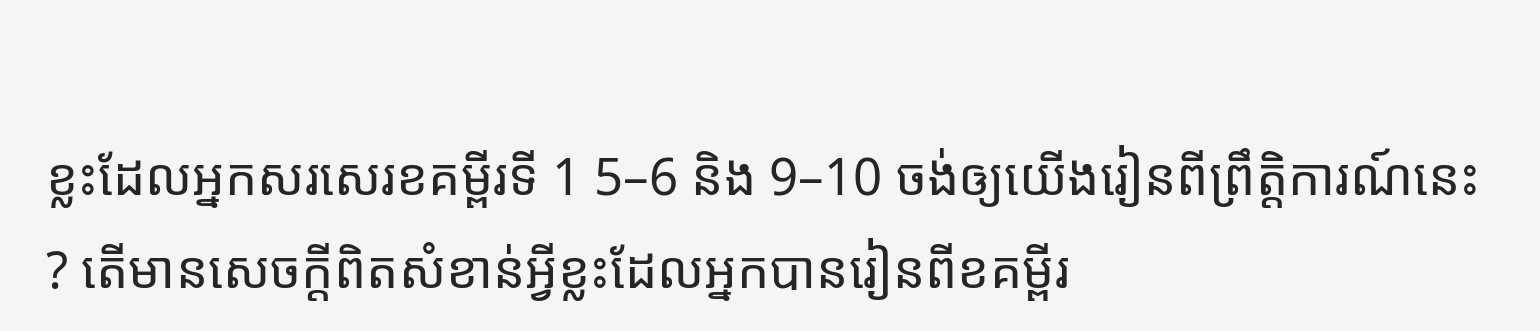ខ្លះដែលអ្នកសរសេរខគម្ពីរទី 1 5–6 និង 9–10 ចង់ឲ្យយើងរៀនពីព្រឹត្តិការណ៍នេះ ? តើមានសេចក្តីពិតសំខាន់អ្វីខ្លះដែលអ្នកបានរៀនពីខគម្ពីរ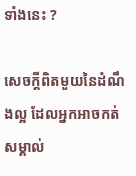ទាំងនេះ ?

សេចក្តីពិតមួយនៃដំណឹងល្អ ដែលអ្នកអាចកត់សម្គាល់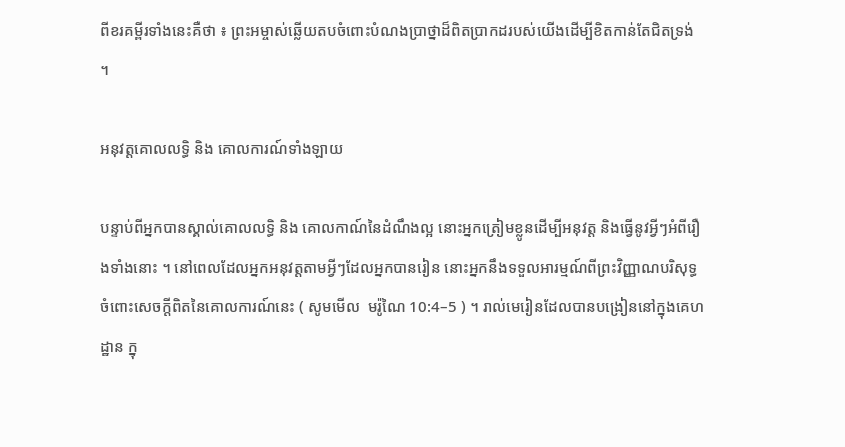ពីខរគម្ពីរទាំងនេះគឺថា ៖ ព្រះអម្ចាស់ឆ្លើយតបចំពោះបំណងប្រាថ្នាដ៏ពិតប្រាកដរបស់យើងដើម្បីខិតកាន់តែជិតទ្រង់ ។

អនុវត្តគោលលទ្ធិ និង គោលការណ៍ទាំងឡាយ

បន្ទាប់ពីអ្នកបានស្គាល់គោលលទ្ធិ និង គោលកាណ៍នៃដំណឹងល្អ នោះអ្នកត្រៀមខ្លូនដើម្បីអនុវត្ត និងធ្វើនូវអ្វីៗអំពីរឿងទាំងនោះ ។ នៅពេលដែលអ្នកអនុវត្តតាមអ្វីៗដែលអ្នកបានរៀន នោះអ្នកនឹងទទួលអារម្មណ៍ពីព្រះវិញ្ញាណបរិសុទ្ធចំពោះសេចក្តីពិតនៃគោលការណ៍នេះ ( សូមមើល  មរ៉ូណៃ 10:4–5 ) ។ រាល់មេរៀនដែលបានបង្រៀននៅក្នុងគេហដ្ឋាន ក្នុ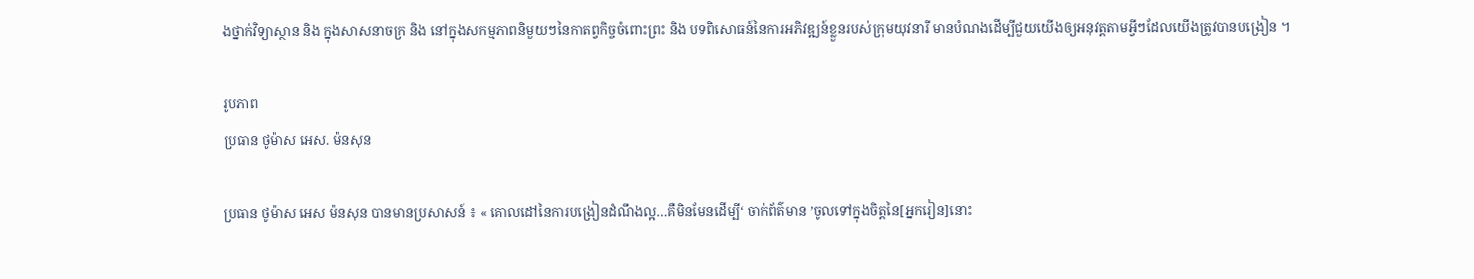ងថ្នាក់វិទ្យាស្ថាន និង ក្នុងសាសនាចក្រ និង នៅក្នុងសកម្មភាពនិមួយៗនៃកាតព្វកិច្ចចំពោះព្រះ និង បទពិសោធន៍នៃការអភិវឌ្ឍន៍ខ្លួនរបស់ក្រុមយុវនារី មានបំណងដើម្បីជួយយើងឲ្យអនុវត្តតាមអ្វីៗដែលយើងត្រូវបានបង្រៀន ។

រូបភាព
ប្រធាន ថូម៉ាស អេស. ម៉នសុន

ប្រធាន ថូម៉ាស អេស ម៉នសុន បានមានប្រសាសន៍ ៖ « គោលដៅនៃការបង្រៀនដំណឹងល្អ…គឺមិនមែនដើម្បី‘ ចាក់ព័ត៌មាន ’ចូលទៅក្នុងចិត្តនៃ[អ្នករៀន]នោះ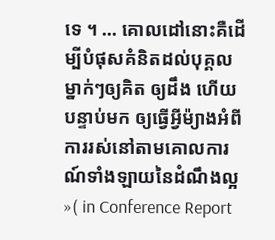ទេ ។ … គោលដៅនោះគឺដើម្បីបំផុសគំនិតដល់បុគ្គលម្នាក់ៗឲ្យគិត ឲ្យដឹង ហើយបន្ទាប់មក ឲ្យធ្វើអ្វីម៉្យាងអំពីការរស់នៅតាមគោលការណ៍ទាំងឡាយនៃដំណឹងល្អ »( in Conference Report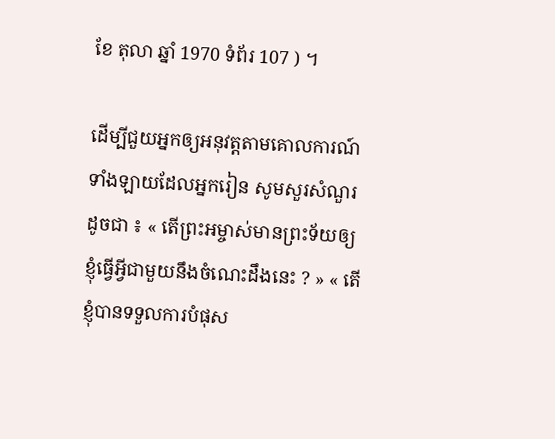ខែ តុលា ឆ្នាំ 1970 ទំព័រ 107 ) ។

ដើម្បីជួយអ្នកឲ្យអនុវត្តតាមគោលការណ៍ទាំងឡាយដែលអ្នករៀន សូមសួរសំណួរដូចជា ៖ « តើព្រះអម្ចាស់មានព្រះទ័យឲ្យខ្ញុំធ្វើអ្វីជាមួយនឹងចំណេះដឹងនេះ ? » « តើខ្ញុំបានទទួលការបំផុស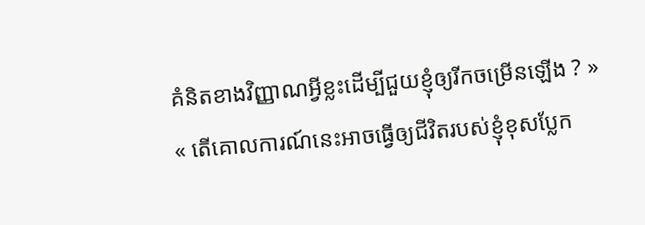គំនិតខាងវិញ្ញាណអ្វីខ្លះដើម្បីជួយខ្ញុំឲ្យរីកចម្រើនឡើង ? » « តើគោលការណ៍នេះអាចធ្វើឲ្យជីវិតរបស់ខ្ញុំខុសប្លែក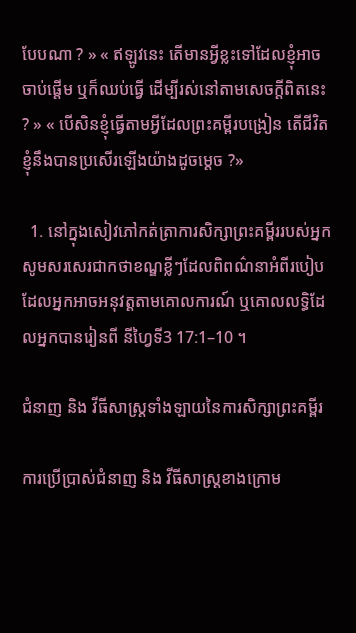បែបណា ? » « ឥឡូវនេះ តើមានអ្វីខ្លះទៅដែលខ្ញុំអាចចាប់ផ្តើម ឬក៏ឈប់ធ្វើ ដើម្បីរស់នៅតាមសេចក្តីពិតនេះ ? » « បើសិនខ្ញុំធ្វើតាមអ្វីដែលព្រះគម្ពីរបង្រៀន តើជីវិតខ្ញុំនឹងបានប្រសើរឡើងយ៉ាងដូចម្តេច ?»

  1. នៅក្នុងសៀវភៅកត់ត្រាការសិក្សាព្រះគម្ពីររបស់អ្នក សូមសរសេរជាកថាខណ្ឌខ្លីៗដែលពិពណ៌នាអំពីរបៀបដែលអ្នកអាចអនុវត្តតាមគោលការណ៍ ឬគោលលទ្ធិដែលអ្នកបានរៀនពី នីហ្វៃទី3 17:1–10 ។

ជំនាញ និង វីធីសាស្ត្រទាំងឡាយនៃការសិក្សាព្រះគម្ពីរ

ការប្រើប្រាស់ជំនាញ និង វីធីសាស្ត្រខាងក្រោម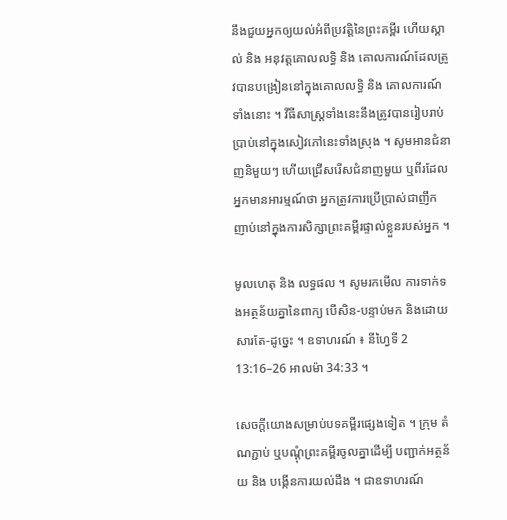នឹងជួយអ្នកឲ្យយល់អំពីប្រវត្តិនៃព្រះគម្ពីរ ហើយស្គាល់ និង អនុវត្តគោលលទ្ធិ និង គោលការណ៍ដែលត្រូវបានបង្រៀននៅក្នុងគោលលទ្ធិ និង គោលការណ៍ទាំងនោះ ។ វីធីសាស្ត្រទាំងនេះនឹងត្រូវបានរៀបរាប់ប្រាប់នៅក្នុងសៀវភៅនេះទាំងស្រុង ។ សូមអានជំនាញនិមួយៗ ហើយជ្រើសរើសជំនាញមួយ ឬពីរដែលអ្នកមានអារម្មណ៍ថា អ្នកត្រូវការប្រើប្រាស់ជាញឹកញាប់នៅក្នុងការសិក្សាព្រះគម្ពីរផ្ទាល់ខ្លួនរបស់អ្នក ។

មូលហេតុ និង លទ្ធផល ។ សូមរកមើល ការទាក់ទងអត្ថន័យគ្នានៃពាក្យ បើសិន-បន្ទាប់មក និងដោយសារតែ-ដូច្នេះ ។ ឧទាហរណ៍ ៖ នីហ្វៃទី 2 13:16–26 អាលម៉ា 34:33 ។

សេចក្តីយោងសម្រាប់បទគម្ពីរផ្សេងទៀត ។ ក្រុម តំណភ្ជាប់ ឬបណ្តុំព្រះគម្ពីរចូលគ្នាដើម្បី បញ្ជាក់អត្ថន័យ និង បង្កើនការយល់ដឹង ។ ជាឧទាហរណ៍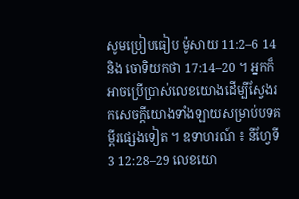សូមប្រៀបធៀប ម៉ូសាយ 11:2–6 14 និង ចោទិយកថា 17:14–20 ។ អ្នកក៏អាចប្រើប្រាស់លេខយោងដើម្បីស្វែងរកសេចក្តីយោងទាំងឡាយសម្រាប់បទគម្ពីរផ្សេងទៀត ។ ឧទាហរណ៍ ៖ នីហ្វែទី3 12:28–29 លេខយោ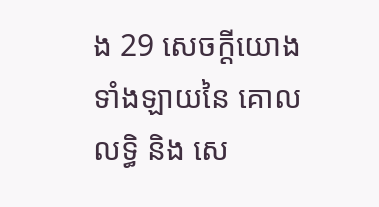ង 29 សេចក្តីយោងទាំងឡាយនៃ គោលលទ្ធិ និង សេ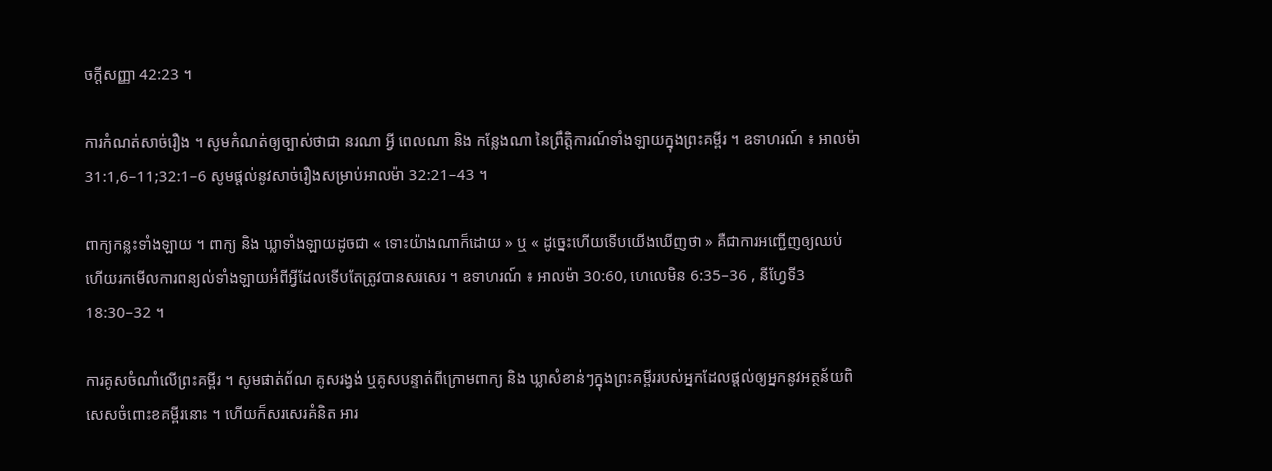ចក្តីសញ្ញា 42:23 ។

ការកំណត់សាច់រឿង ។ សូមកំណត់ឲ្យច្បាស់ថាជា នរណា អ្វី ពេលណា និង កន្លែងណា នៃព្រឹត្តិការណ៍ទាំងឡាយក្នុងព្រះគម្ពីរ ។ ឧទាហរណ៍ ៖ អាលម៉ា 31:1,6–11;32:1–6 សូមផ្តល់នូវសាច់រឿងសម្រាប់អាលម៉ា 32:21–43 ។

ពាក្យកន្លះទាំងឡាយ ។ ពាក្យ និង ឃ្លាទាំងឡាយដូចជា « ទោះយ៉ាងណាក៏ដោយ » ឬ « ដូច្នេះហើយទើបយើងឃើញថា » គឺជាការអញ្ជើញឲ្យឈប់ ហើយរកមើលការពន្យល់ទាំងឡាយអំពីអ្វីដែលទើបតែត្រូវបានសរសេរ ។ ឧទាហរណ៍ ៖ អាលម៉ា 30:60, ហេលេមិន 6:35–36 , នីហ្វែទី3 18:30–32 ។

ការគូសចំណាំលើព្រះគម្ពីរ ។ សូមផាត់ព័ណ គូសរង្វង់ ឬគូសបន្ទាត់ពីក្រោមពាក្យ និង ឃ្លាសំខាន់ៗក្នុងព្រះគម្ពីររបស់អ្នកដែលផ្តល់ឲ្យអ្នកនូវអត្ថន័យពិសេសចំពោះខគម្ពីរនោះ ។ ហើយក៏សរសេរគំនិត អារ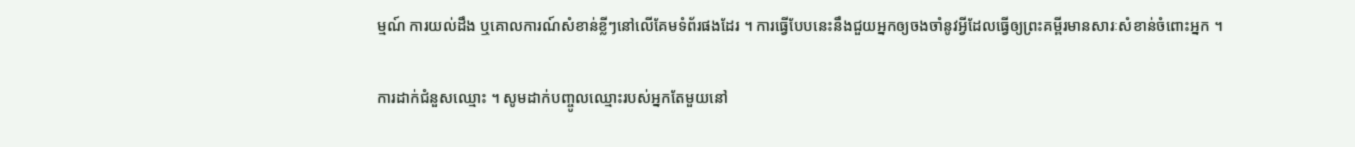ម្មណ៍ ការយល់ដឹង ឬគោលការណ៍សំខាន់ខ្លីៗនៅលើគែមទំព័រផងដែរ ។ ការធ្វើបែបនេះនឹងជួយអ្នកឲ្យចងចាំនូវអ្វីដែលធ្វើឲ្យព្រះគម្ពីរមានសារៈសំខាន់ចំពោះអ្នក ។

ការដាក់ជំនួសឈ្មោះ ។ សូមដាក់បញ្ចូលឈ្មោះរបស់អ្នកតែមួយនៅ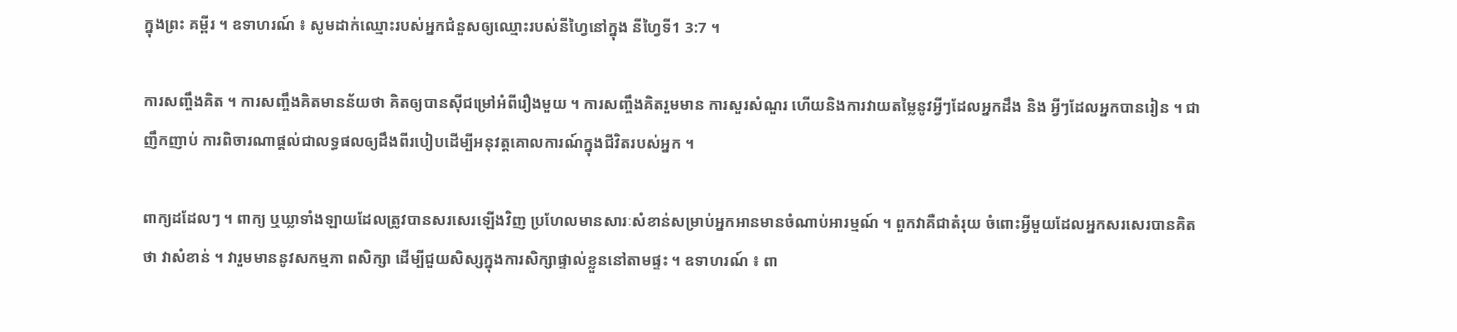ក្នុងព្រះ គម្ពីរ ។ ឧទាហរណ៍ ៖ សូមដាក់ឈ្មោះរបស់អ្នកជំនួសឲ្យឈ្មោះរបស់នីហ្វៃនៅក្នុង នីហ្វៃទី1 3:7 ។

ការសញ្ចឹងគិត ។ ការសញ្ចឹងគិតមានន័យថា គិតឲ្យបានស៊ីជម្រៅអំពីរឿងមួយ ។ ការសញ្ចឹងគិតរួមមាន ការសួរសំណួរ ហើយនិងការវាយតម្លៃនូវអ្វីៗដែលអ្នកដឹង និង អ្វីៗដែលអ្នកបានរៀន ។ ជាញឹកញាប់ ការពិចារណាផ្តល់ជាលទ្ធផលឲ្យដឹងពីរបៀបដើម្បីអនុវត្តគោលការណ៍ក្នុងជីវិតរបស់អ្នក ។

ពាក្យដដែលៗ ។ ពាក្យ ឬឃ្លាទាំងឡាយដែលត្រូវបានសរសេរឡើងវិញ ប្រហែលមានសារៈសំខាន់សម្រាប់អ្នកអានមានចំណាប់អារម្មណ៍ ។ ពួកវាគឺជាតំរុយ ចំពោះអ្វីមួយដែលអ្នកសរសេរបានគិតថា វាសំខាន់ ។ វារួមមាននូវសកម្មភា ពសិក្សា ដើម្បីជួយសិស្សក្នុងការសិក្សាផ្ទាល់ខ្លួននៅតាមផ្ទះ ។ ឧទាហរណ៍ ៖ ពា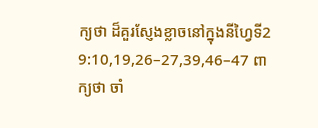ក្យថា ដ៏គួរស្ញែងខ្លាចនៅក្នុងនីហ្វៃទី2 9:10,19,26–27,39,46–47 ពាក្យថា ចាំ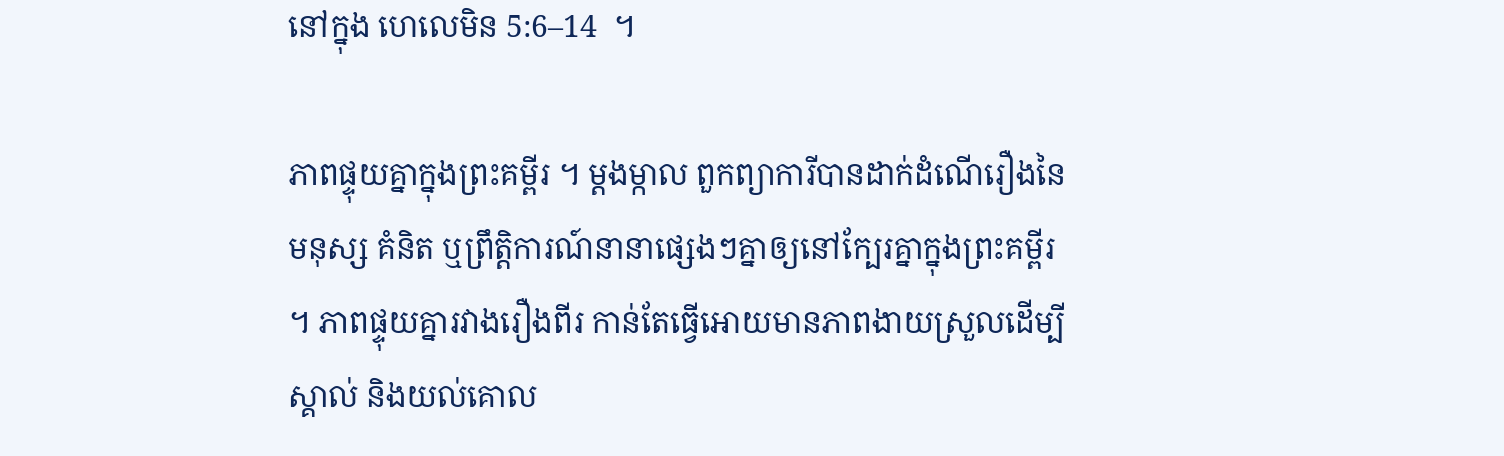នៅក្នុង ហេលេមិន 5:6–14  ។

ភាពផ្ទុយគ្នាក្នុងព្រះគម្ពីរ ។ ម្តងម្កាល ពួកព្យាការីបានដាក់ដំណើរឿងនៃមនុស្ស គំនិត ឬព្រឹត្តិការណ៍នានាផ្សេងៗគ្នាឲ្យនៅក្បែរគ្នាក្នុងព្រះគម្ពីរ ។ ភាពផ្ទុយគ្នារវាងរឿងពីរ កាន់តែធ្វើអោយមានភាពងាយស្រួលដើម្បីស្គាល់ និងយល់គោល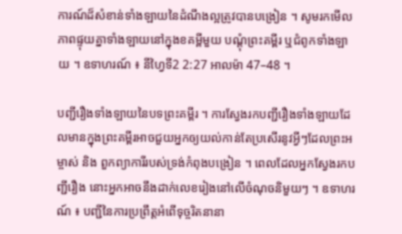ការណ៍ដ៏សំខាន់ទាំងឡាយនៃដំណឹងល្អត្រូវបានបង្រៀន ។ សូមរកមើលភាពផ្ទុយគ្នាទាំងឡាយនៅក្នុងខគម្ពីមួយ បណ្តុំព្រះគម្ពីរ ឬជំពូកទាំងឡាយ ។ ឧទាហរណ៍ ៖ នីហ្វៃទី2 2:27 អាលម៉ា 47–48 ។

បញ្ជីរឿងទាំងឡាយនៃបទព្រះគម្ពីរ ។ ការស្វែងរកបញ្ជីរឿងទាំងឡាយដែលមានក្នុងព្រះគម្ពីរអាចជួយអ្នកឲ្យយល់កាន់តែប្រសើរនូវអ្វីៗដែលព្រះអម្ចាស់ និង ពួកព្យាការីរបស់ទ្រង់កំពុងបង្រៀន ។ ពេលដែលអ្នកស្វែងរកបញ្ជីរឿង នោះអ្នកអាចនឹងដាក់លេខរៀងនៅលើចំណុចនិមួយៗ ។ ឧទាហរណ៍ ៖ បញ្ជីនៃការប្រព្រឹត្តអំពើទុច្ចរិតនានា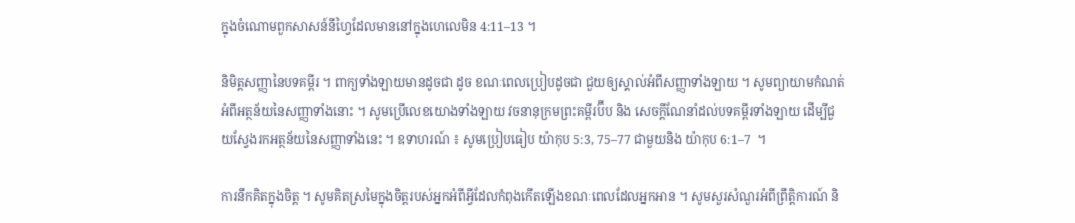ក្នុងចំណោមពួកសាសន៍នីហ្វៃដែលមាននៅក្នុងហេលេមិន 4:11–13 ។

និមិត្តសញ្ញានៃបទគម្ពីរ ។ ពាក្យទាំងឡាយមានដូចជា ដូច ខណៈពេលប្រៀបដូចជា ជួយឲ្យស្គាល់អំពីសញ្ញាទាំងឡាយ ។ សូមព្យាយាមកំណត់អំពីអត្ថន័យនៃសញ្ញាទាំងនោះ ។ សូមប្រើលេខយោងទាំងឡាយ វចនានុក្រមព្រះគម្ពីរប៊ីប និង សេចក្តីណែនាំដល់បទគម្ពីរទាំងឡាយ ដើម្បីជួយស្វែងរកអត្ថន័យនៃសញ្ញាទាំងនេះ ។ ឧទាហរណ៍ ៖ សូមប្រៀបធៀប យ៉ាកុប 5:3, 75–77 ជាមួយនិង យ៉ាកុប 6:1–7  ។

ការនឹកគិតក្នុងចិត្ត ។ សូមគិតស្រមៃក្នុងចិត្តរបស់អ្នកអំពីអ្វីដែលកំពុងកើតឡើងខណៈពេលដែលអ្នកអាន ។ សូមសួរសំណួរអំពីព្រឹត្តិការណ៍ និ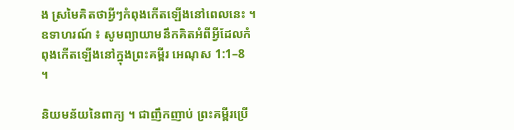ង ស្រមៃគិតថាអ្វីៗកំពុងកើតឡើងនៅពេលនេះ ។ ឧទាហរណ៍ ៖ សូមព្យាយាមនឹកគិតអំពីអ្វីដែលកំពុងកើតឡើងនៅក្នុងព្រះគម្ពីរ អេណុស 1:1–8  ។

និយមន័យនៃពាក្យ ។ ជាញឹកញាប់ ព្រះគម្ពីរប្រើ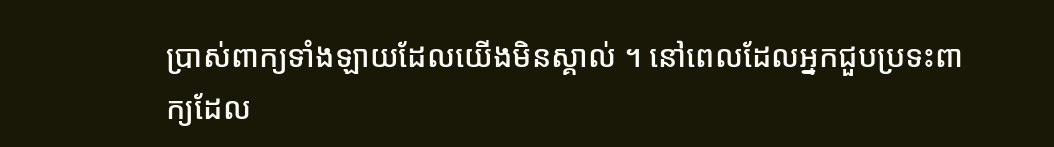ប្រាស់ពាក្យទាំងឡាយដែលយើងមិនស្គាល់ ។ នៅពេលដែលអ្នកជួបប្រទះពាក្យដែល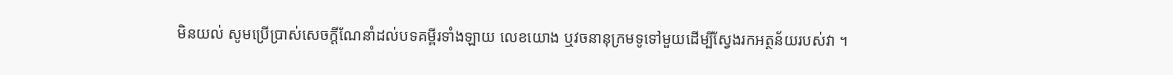មិនយល់ សូមប្រើប្រាស់សេចក្តីណែនាំដល់បទគម្ពីរទាំងឡាយ លេខយោង ឬវចនានុក្រមទូទៅមួយដើម្បីស្វែងរកអត្ថន័យរបស់វា ។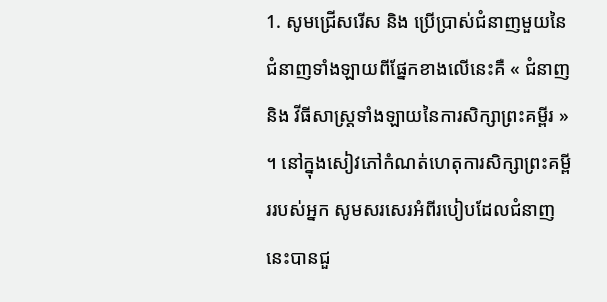1. សូមជ្រើសរើស និង ប្រើប្រាស់ជំនាញមួយនៃជំនាញទាំងឡាយពីផ្នែកខាងលើនេះគឺ « ជំនាញ និង វីធីសាស្ត្រទាំងឡាយនៃការសិក្សាព្រះគម្ពីរ » ។ នៅក្នុងសៀវភៅកំណត់ហេតុការសិក្សាព្រះគម្ពីររបស់អ្នក សូមសរសេរអំពីរបៀបដែលជំនាញនេះបានជួ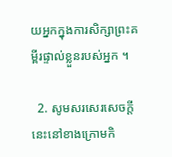យអ្នកក្នុងការសិក្សាព្រះគម្ពីរផ្ទាល់ខ្លួនរបស់អ្នក ។

  2. សូមសរសេរសេចក្តីនេះនៅខាងក្រោមកិ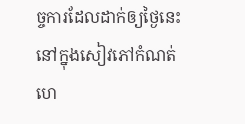ច្ចការដែលដាក់ឲ្យថ្ងៃនេះនៅក្នុងសៀវភៅកំណត់ហេ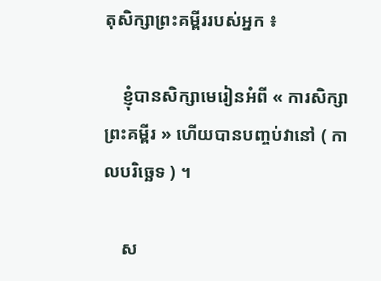តុសិក្សាព្រះគម្ពីររបស់អ្នក ៖

    ខ្ញុំបានសិក្សាមេរៀនអំពី « ការសិក្សាព្រះគម្ពីរ » ហើយបានបញ្ចប់វានៅ ( កាលបរិច្ឆេទ ) ។

    ស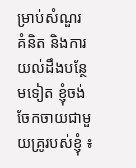ម្រាប់សំណួរ គំនិត និងការយល់ដឹងបន្ថែមទៀត ខ្ញុំចង់ចែកចាយជាមួយគ្រូរបស់ខ្ញុំ ៖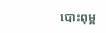បោះពុម្ព